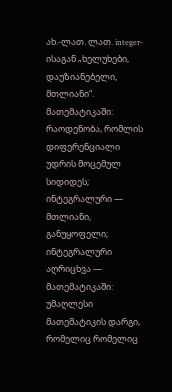ახ.-ლათ. ლათ. integer-ისაგან „ხელუხები, დაუზიანებელი, მთლიანი“.
მათემატიკაში: რაოდენობა, რომლის დიფერენციალი უდრის მოცემულ სიდიდეს; ინტეგრალური — მთლიანი, განუყოფელი; ინტეგრალური აღრიცხვა — მათემატიკაში: უმაღლესი მათემატიკის დარგი, რომელიც რომელიც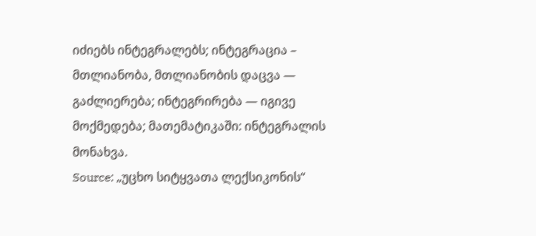იძიებს ინტეგრალებს; ინტეგრაცია – მთლიანობა, მთლიანობის დაცვა — გაძლიერება; ინტეგრირება — იგივე მოქმედება; მათემატიკაში: ინტეგრალის მონახვა.
Source: „უცხო სიტყვათა ლექსიკონის“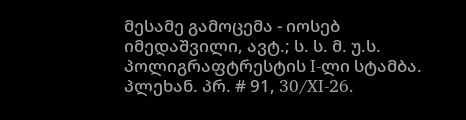მესამე გამოცემა - იოსებ იმედაშვილი, ავტ.; ს. ს. მ. უ.ს. პოლიგრაფტრესტის I-ლი სტამბა. პლეხან. პრ. # 91, 30/XI-26.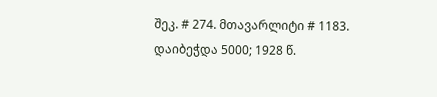შეკ. # 274. მთავარლიტი # 1183. დაიბეჭდა 5000; 1928 წ.